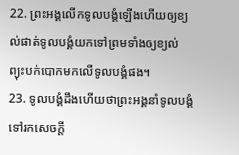22. ព្រះអង្គលើកទូលបង្គំឡើងហើយឲ្យខ្យល់ផាត់ទូលបង្គំយកទៅព្រមទាំងឲ្យខ្យល់ព្យុះបក់បោកមកលើទូលបង្គំផង។
23. ទូលបង្គំដឹងហើយថាព្រះអង្គនាំទូលបង្គំទៅរកសេចក្ដី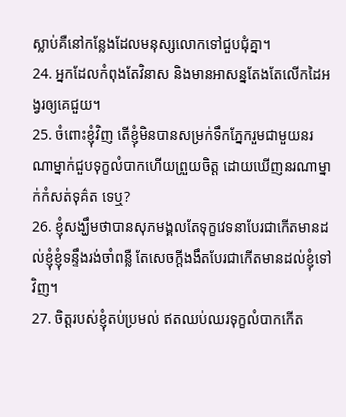ស្លាប់គឺនៅកន្លែងដែលមនុស្សលោកទៅជួបជុំគ្នា។
24. អ្នកដែលកំពុងតែវិនាស និងមានអាសន្នតែងតែលើកដៃអង្វរឲ្យគេជួយ។
25. ចំពោះខ្ញុំវិញ តើខ្ញុំមិនបានសម្រក់ទឹកភ្នែករួមជាមួយនរណាម្នាក់ជួបទុក្ខលំបាកហើយព្រួយចិត្ត ដោយឃើញនរណាម្នាក់កំសត់ទុគ៌ត ទេឬ?
26. ខ្ញុំសង្ឃឹមថាបានសុភមង្គលតែទុក្ខវេទនាបែរជាកើតមានដល់ខ្ញុំខ្ញុំទន្ទឹងរង់ចាំពន្លឺ តែសេចក្ដីងងឹតបែរជាកើតមានដល់ខ្ញុំទៅវិញ។
27. ចិត្តរបស់ខ្ញុំតប់ប្រមល់ ឥតឈប់ឈរទុក្ខលំបាកកើត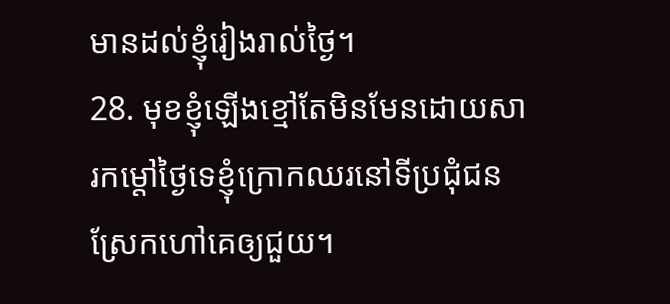មានដល់ខ្ញុំរៀងរាល់ថ្ងៃ។
28. មុខខ្ញុំឡើងខ្មៅតែមិនមែនដោយសារកម្ដៅថ្ងៃទេខ្ញុំក្រោកឈរនៅទីប្រជុំជនស្រែកហៅគេឲ្យជួយ។